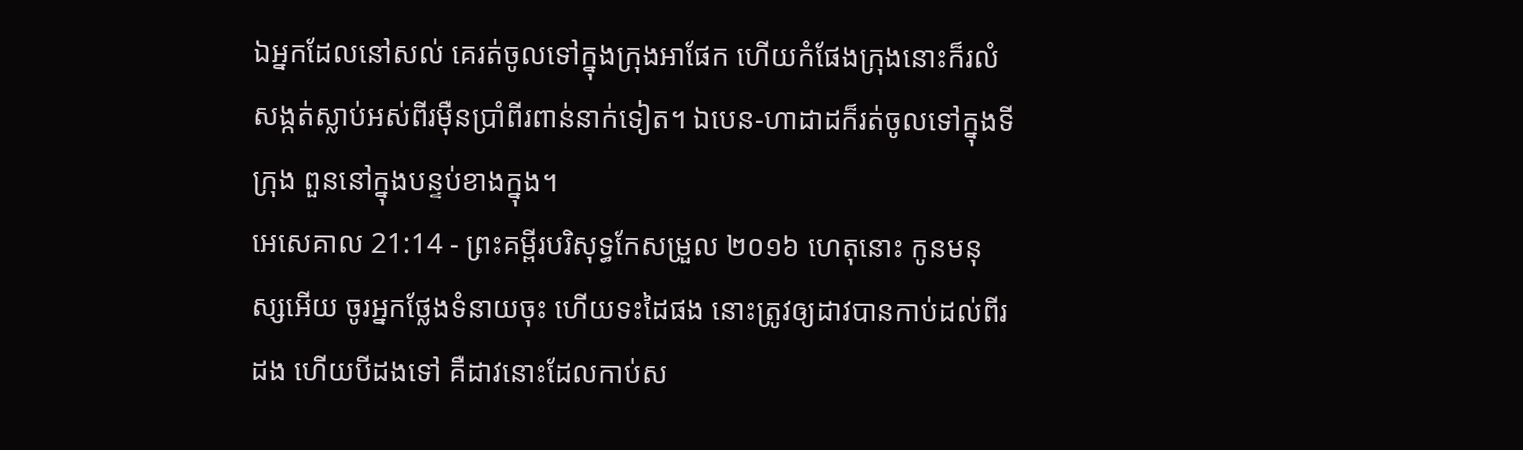ឯអ្នកដែលនៅសល់ គេរត់ចូលទៅក្នុងក្រុងអាផែក ហើយកំផែងក្រុងនោះក៏រលំសង្កត់ស្លាប់អស់ពីរម៉ឺនប្រាំពីរពាន់នាក់ទៀត។ ឯបេន-ហាដាដក៏រត់ចូលទៅក្នុងទីក្រុង ពួននៅក្នុងបន្ទប់ខាងក្នុង។
អេសេគាល 21:14 - ព្រះគម្ពីរបរិសុទ្ធកែសម្រួល ២០១៦ ហេតុនោះ កូនមនុស្សអើយ ចូរអ្នកថ្លែងទំនាយចុះ ហើយទះដៃផង នោះត្រូវឲ្យដាវបានកាប់ដល់ពីរដង ហើយបីដងទៅ គឺដាវនោះដែលកាប់ស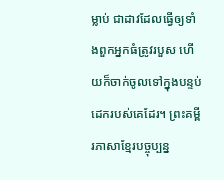ម្លាប់ ជាដាវដែលធ្វើឲ្យទាំងពួកអ្នកធំត្រូវរបួស ហើយក៏ចាក់ចូលទៅក្នុងបន្ទប់ដេករបស់គេដែរ។ ព្រះគម្ពីរភាសាខ្មែរបច្ចុប្បន្ន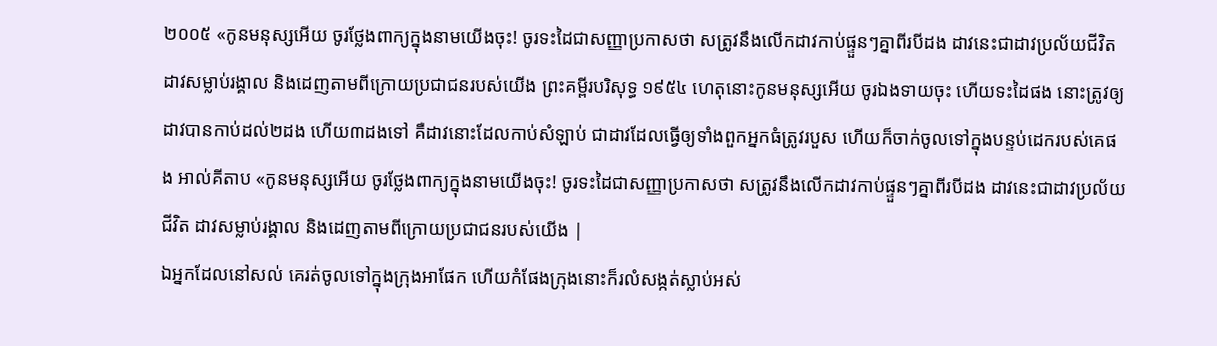២០០៥ «កូនមនុស្សអើយ ចូរថ្លែងពាក្យក្នុងនាមយើងចុះ! ចូរទះដៃជាសញ្ញាប្រកាសថា សត្រូវនឹងលើកដាវកាប់ផ្ទួនៗគ្នាពីរបីដង ដាវនេះជាដាវប្រល័យជីវិត ដាវសម្លាប់រង្គាល និងដេញតាមពីក្រោយប្រជាជនរបស់យើង ព្រះគម្ពីរបរិសុទ្ធ ១៩៥៤ ហេតុនោះកូនមនុស្សអើយ ចូរឯងទាយចុះ ហើយទះដៃផង នោះត្រូវឲ្យដាវបានកាប់ដល់២ដង ហើយ៣ដងទៅ គឺដាវនោះដែលកាប់សំឡាប់ ជាដាវដែលធ្វើឲ្យទាំងពួកអ្នកធំត្រូវរបួស ហើយក៏ចាក់ចូលទៅក្នុងបន្ទប់ដេករបស់គេផង អាល់គីតាប «កូនមនុស្សអើយ ចូរថ្លែងពាក្យក្នុងនាមយើងចុះ! ចូរទះដៃជាសញ្ញាប្រកាសថា សត្រូវនឹងលើកដាវកាប់ផ្ទួនៗគ្នាពីរបីដង ដាវនេះជាដាវប្រល័យជីវិត ដាវសម្លាប់រង្គាល និងដេញតាមពីក្រោយប្រជាជនរបស់យើង |
ឯអ្នកដែលនៅសល់ គេរត់ចូលទៅក្នុងក្រុងអាផែក ហើយកំផែងក្រុងនោះក៏រលំសង្កត់ស្លាប់អស់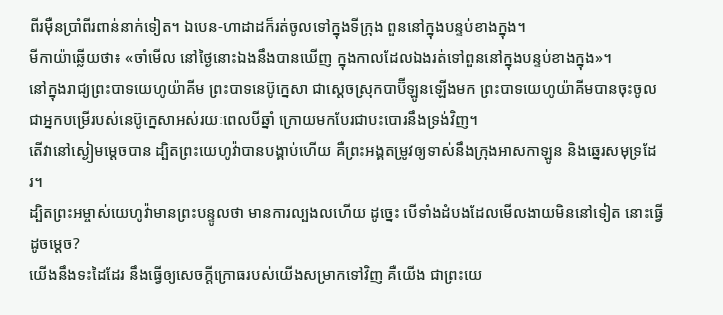ពីរម៉ឺនប្រាំពីរពាន់នាក់ទៀត។ ឯបេន-ហាដាដក៏រត់ចូលទៅក្នុងទីក្រុង ពួននៅក្នុងបន្ទប់ខាងក្នុង។
មីកាយ៉ាឆ្លើយថា៖ «ចាំមើល នៅថ្ងៃនោះឯងនឹងបានឃើញ ក្នុងកាលដែលឯងរត់ទៅពួននៅក្នុងបន្ទប់ខាងក្នុង»។
នៅក្នុងរាជ្យព្រះបាទយេហូយ៉ាគីម ព្រះបាទនេប៊ូក្នេសា ជាស្តេចស្រុកបាប៊ីឡូនឡើងមក ព្រះបាទយេហូយ៉ាគីមបានចុះចូលជាអ្នកបម្រើរបស់នេប៊ូក្នេសាអស់រយៈពេលបីឆ្នាំ ក្រោយមកបែរជាបះបោរនឹងទ្រង់វិញ។
តើវានៅស្ងៀមម្ដេចបាន ដ្បិតព្រះយេហូវ៉ាបានបង្គាប់ហើយ គឺព្រះអង្គតម្រូវឲ្យទាស់នឹងក្រុងអាសកាឡូន និងឆ្នេរសមុទ្រដែរ។
ដ្បិតព្រះអម្ចាស់យេហូវ៉ាមានព្រះបន្ទូលថា មានការល្បងលហើយ ដូច្នេះ បើទាំងដំបងដែលមើលងាយមិននៅទៀត នោះធ្វើដូចម្តេច?
យើងនឹងទះដៃដែរ នឹងធ្វើឲ្យសេចក្ដីក្រោធរបស់យើងសម្រាកទៅវិញ គឺយើង ជាព្រះយេ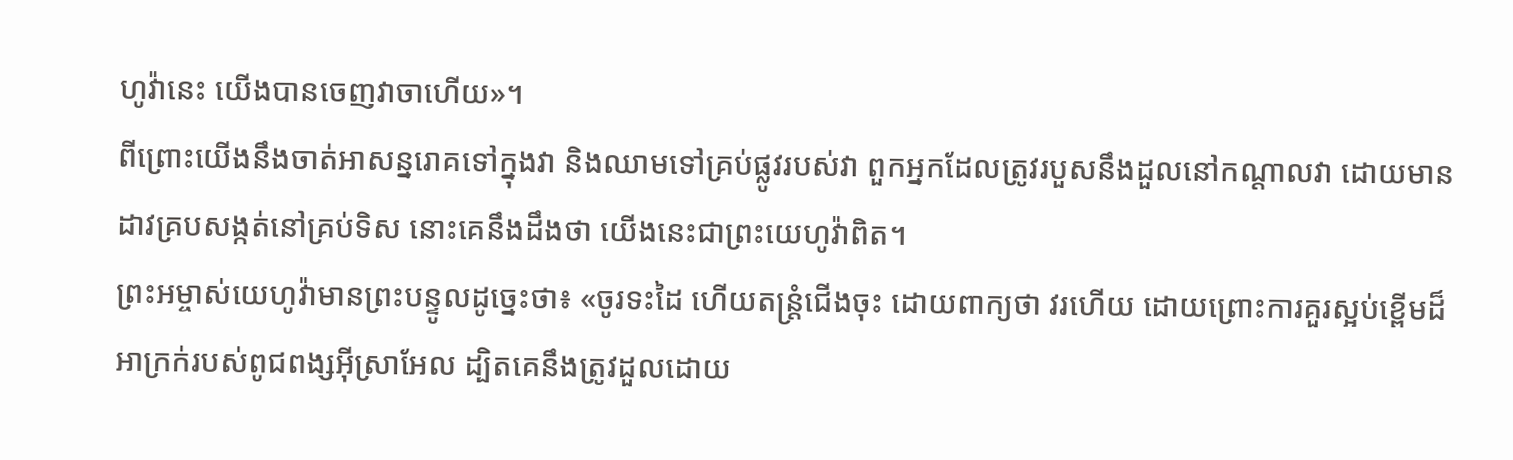ហូវ៉ានេះ យើងបានចេញវាចាហើយ»។
ពីព្រោះយើងនឹងចាត់អាសន្នរោគទៅក្នុងវា និងឈាមទៅគ្រប់ផ្លូវរបស់វា ពួកអ្នកដែលត្រូវរបួសនឹងដួលនៅកណ្ដាលវា ដោយមានដាវគ្របសង្កត់នៅគ្រប់ទិស នោះគេនឹងដឹងថា យើងនេះជាព្រះយេហូវ៉ាពិត។
ព្រះអម្ចាស់យេហូវ៉ាមានព្រះបន្ទូលដូច្នេះថា៖ «ចូរទះដៃ ហើយតន្ត្រំជើងចុះ ដោយពាក្យថា វរហើយ ដោយព្រោះការគួរស្អប់ខ្ពើមដ៏អាក្រក់របស់ពូជពង្សអ៊ីស្រាអែល ដ្បិតគេនឹងត្រូវដួលដោយ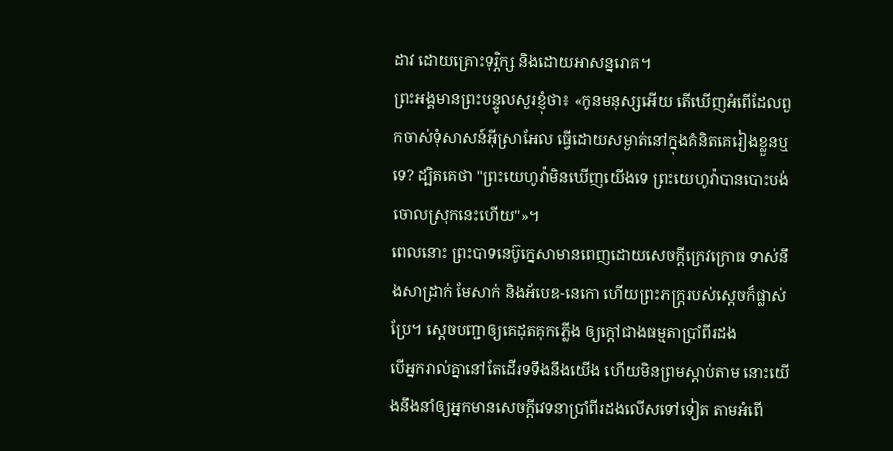ដាវ ដោយគ្រោះទុរ្ភិក្ស និងដោយអាសន្នរោគ។
ព្រះអង្គមានព្រះបន្ទូលសួរខ្ញុំថា៖ «កូនមនុស្សអើយ តើឃើញអំពើដែលពួកចាស់ទុំសាសន៍អ៊ីស្រាអែល ធ្វើដោយសម្ងាត់នៅក្នុងគំនិតគេរៀងខ្លួនឬទេ? ដ្បិតគេថា "ព្រះយេហូវ៉ាមិនឃើញយើងទេ ព្រះយេហូវ៉ាបានបោះបង់ចោលស្រុកនេះហើយ"»។
ពេលនោះ ព្រះបាទនេប៊ូក្នេសាមានពេញដោយសេចក្ដីក្រេវក្រោធ ទាស់នឹងសាដ្រាក់ មែសាក់ និងអ័បេឌ-នេកោ ហើយព្រះភក្ត្ររបស់ស្ដេចក៏ផ្លាស់ប្រែ។ ស្ដេចបញ្ជាឲ្យគេដុតគុកភ្លើង ឲ្យក្តៅជាងធម្មតាប្រាំពីរដង
បើអ្នករាល់គ្នានៅតែដើរទទឹងនឹងយើង ហើយមិនព្រមស្តាប់តាម នោះយើងនឹងនាំឲ្យអ្នកមានសេចក្ដីវេទនាប្រាំពីរដងលើសទៅទៀត តាមអំពើ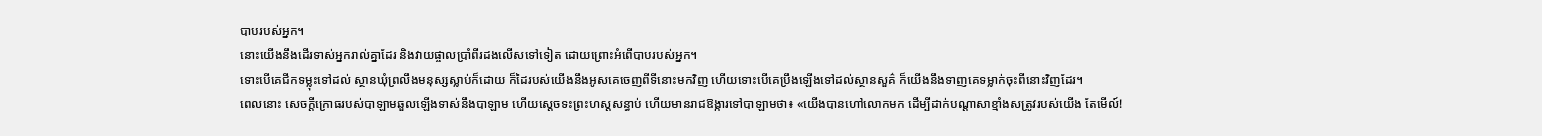បាបរបស់អ្នក។
នោះយើងនឹងដើរទាស់អ្នករាល់គ្នាដែរ និងវាយផ្ចាលប្រាំពីរដងលើសទៅទៀត ដោយព្រោះអំពើបាបរបស់អ្នក។
ទោះបើគេជីកទម្លុះទៅដល់ ស្ថានឃុំព្រលឹងមនុស្សស្លាប់ក៏ដោយ ក៏ដៃរបស់យើងនឹងអូសគេចេញពីទីនោះមកវិញ ហើយទោះបើគេប្រឹងឡើងទៅដល់ស្ថានសួគ៌ ក៏យើងនឹងទាញគេទម្លាក់ចុះពីនោះវិញដែរ។
ពេលនោះ សេចក្ដីក្រោធរបស់បាឡាមឆួលឡើងទាស់នឹងបាឡាម ហើយស្ដេចទះព្រះហស្តសន្ធាប់ ហើយមានរាជឱង្ការទៅបាឡាមថា៖ «យើងបានហៅលោកមក ដើម្បីដាក់បណ្ដាសាខ្មាំងសត្រូវរបស់យើង តែមើល៍!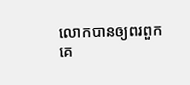លោកបានឲ្យពរពួកគេ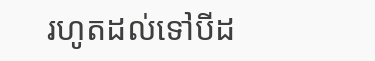រហូតដល់ទៅបីដ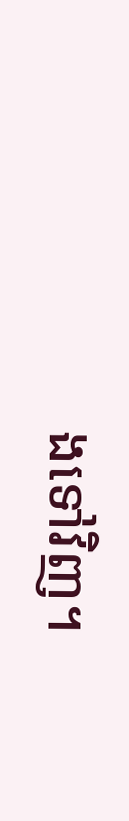ងទៅវិញ។